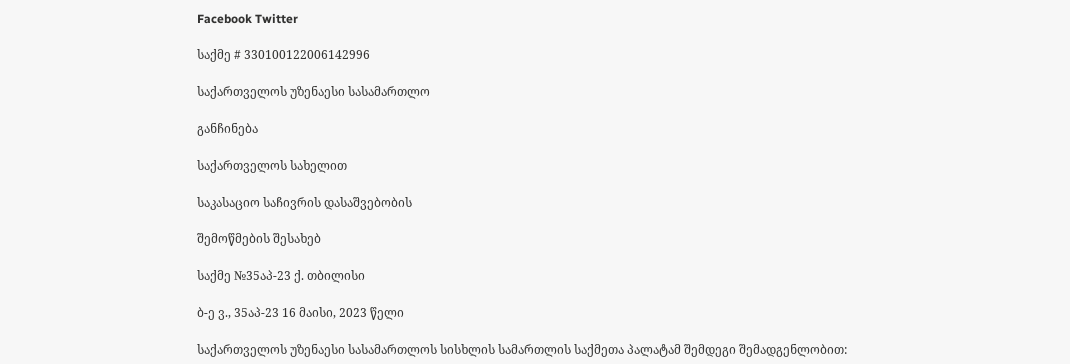Facebook Twitter

საქმე # 330100122006142996

საქართველოს უზენაესი სასამართლო

განჩინება

საქართველოს სახელით

საკასაციო საჩივრის დასაშვებობის

შემოწმების შესახებ

საქმე №35აპ-23 ქ. თბილისი

ბ-ე ვ., 35აპ-23 16 მაისი, 2023 წელი

საქართველოს უზენაესი სასამართლოს სისხლის სამართლის საქმეთა პალატამ შემდეგი შემადგენლობით: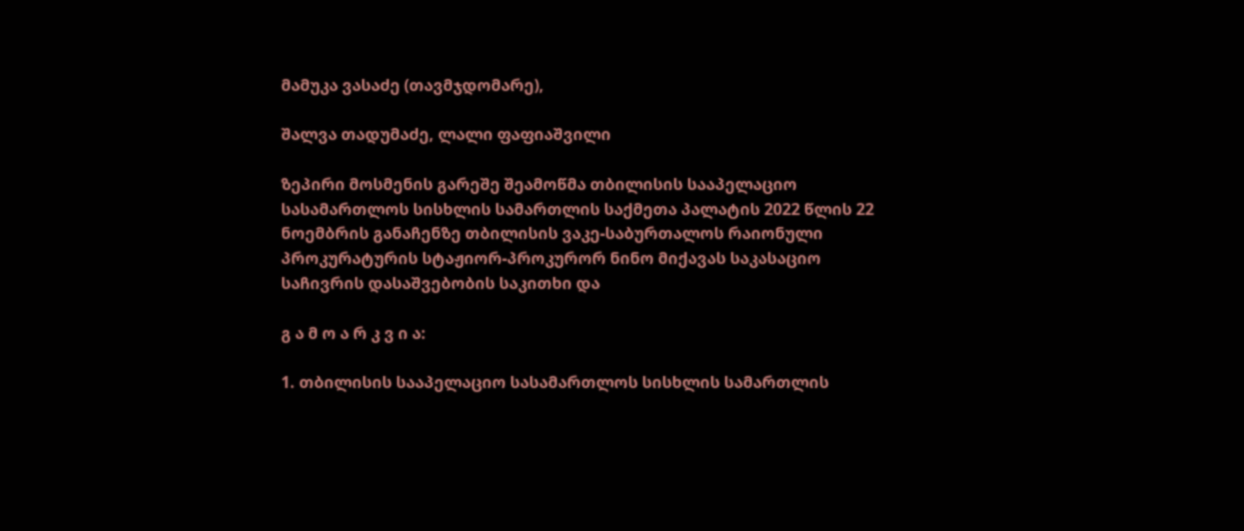მამუკა ვასაძე (თავმჯდომარე),

შალვა თადუმაძე, ლალი ფაფიაშვილი

ზეპირი მოსმენის გარეშე შეამოწმა თბილისის სააპელაციო სასამართლოს სისხლის სამართლის საქმეთა პალატის 2022 წლის 22 ნოემბრის განაჩენზე თბილისის ვაკე-საბურთალოს რაიონული პროკურატურის სტაჟიორ-პროკურორ ნინო მიქავას საკასაციო საჩივრის დასაშვებობის საკითხი და

გ ა მ ო ა რ კ ვ ი ა:

1. თბილისის სააპელაციო სასამართლოს სისხლის სამართლის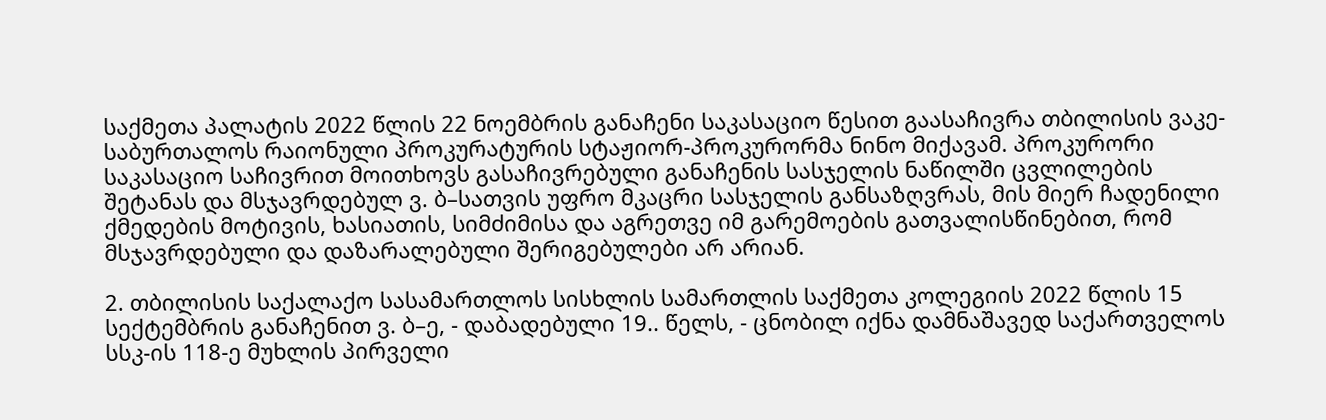საქმეთა პალატის 2022 წლის 22 ნოემბრის განაჩენი საკასაციო წესით გაასაჩივრა თბილისის ვაკე-საბურთალოს რაიონული პროკურატურის სტაჟიორ-პროკურორმა ნინო მიქავამ. პროკურორი საკასაციო საჩივრით მოითხოვს გასაჩივრებული განაჩენის სასჯელის ნაწილში ცვლილების შეტანას და მსჯავრდებულ ვ. ბ–სათვის უფრო მკაცრი სასჯელის განსაზღვრას, მის მიერ ჩადენილი ქმედების მოტივის, ხასიათის, სიმძიმისა და აგრეთვე იმ გარემოების გათვალისწინებით, რომ მსჯავრდებული და დაზარალებული შერიგებულები არ არიან.

2. თბილისის საქალაქო სასამართლოს სისხლის სამართლის საქმეთა კოლეგიის 2022 წლის 15 სექტემბრის განაჩენით ვ. ბ–ე, - დაბადებული 19.. წელს, - ცნობილ იქნა დამნაშავედ საქართველოს სსკ-ის 118-ე მუხლის პირველი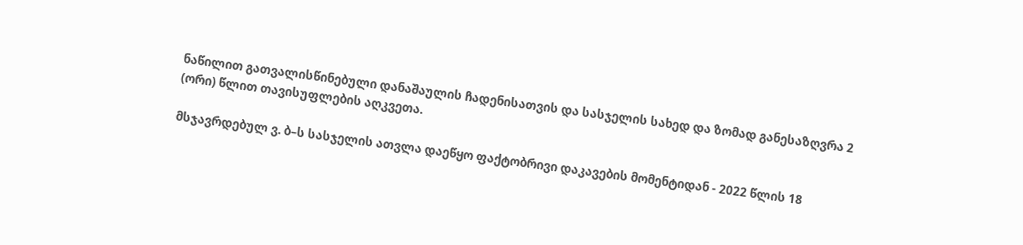ნაწილით გათვალისწინებული დანაშაულის ჩადენისათვის და სასჯელის სახედ და ზომად განესაზღვრა 2 (ორი) წლით თავისუფლების აღკვეთა.

მსჯავრდებულ ვ. ბ–ს სასჯელის ათვლა დაეწყო ფაქტობრივი დაკავების მომენტიდან - 2022 წლის 18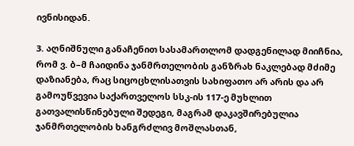ივნისიდან.

3. აღნიშნული განაჩენით სასამართლომ დადგენილად მიიჩნია, რომ ვ. ბ–მ ჩაიდინა ჯანმრთელობის განზრახ ნაკლებად მძიმე დაზიანება, რაც სიცოცხლისათვის სახიფათო არ არის და არ გამოუწვევია საქართველოს სსკ-ის 117-ე მუხლით გათვალისწინებული შედეგი, მაგრამ დაკავშირებულია ჯანმრთელობის ხანგრძლივ მოშლასთან,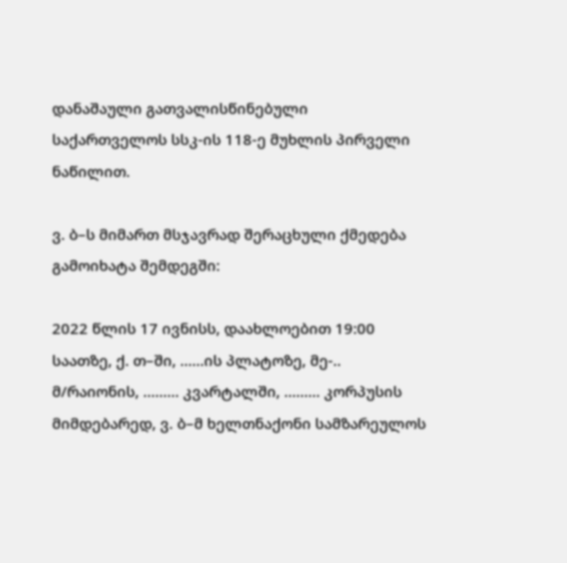დანაშაული გათვალისწინებული საქართველოს სსკ-ის 118-ე მუხლის პირველი ნაწილით.

ვ. ბ–ს მიმართ მსჯავრად შერაცხული ქმედება გამოიხატა შემდეგში:

2022 წლის 17 ივნისს, დაახლოებით 19:00 საათზე, ქ. თ–ში, ......ის პლატოზე, მე-.. მ/რაიონის, ......... კვარტალში, ......... კორპუსის მიმდებარედ, ვ. ბ–მ ხელთნაქონი სამზარეულოს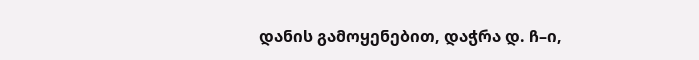დანის გამოყენებით, დაჭრა დ. ჩ–ი,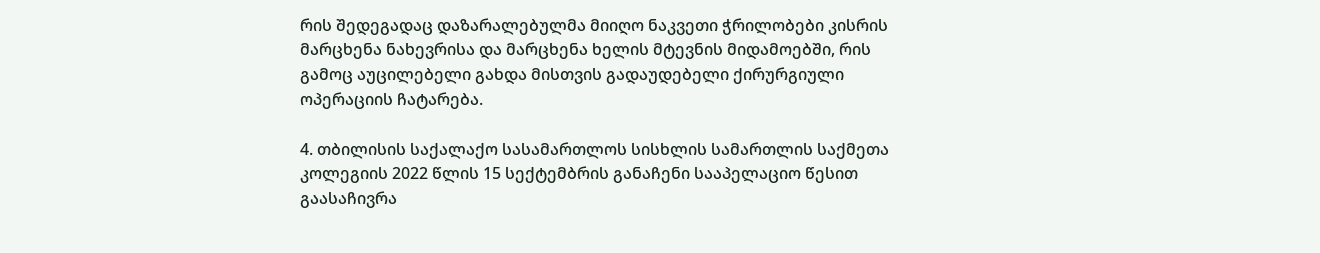რის შედეგადაც დაზარალებულმა მიიღო ნაკვეთი ჭრილობები კისრის მარცხენა ნახევრისა და მარცხენა ხელის მტევნის მიდამოებში, რის გამოც აუცილებელი გახდა მისთვის გადაუდებელი ქირურგიული ოპერაციის ჩატარება.

4. თბილისის საქალაქო სასამართლოს სისხლის სამართლის საქმეთა კოლეგიის 2022 წლის 15 სექტემბრის განაჩენი სააპელაციო წესით გაასაჩივრა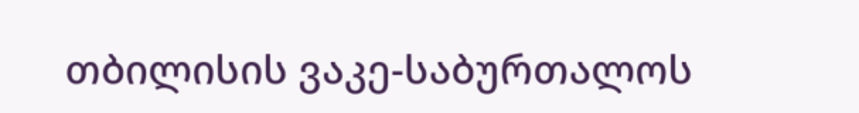თბილისის ვაკე-საბურთალოს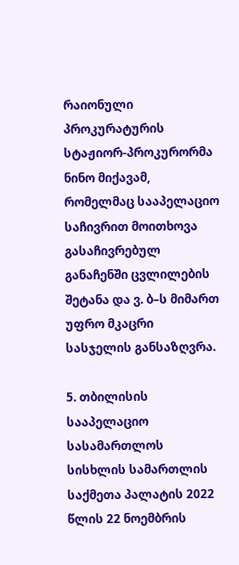რაიონული პროკურატურის სტაჟიორ-პროკურორმა ნინო მიქავამ, რომელმაც სააპელაციო საჩივრით მოითხოვა გასაჩივრებულ განაჩენში ცვლილების შეტანა და ვ. ბ–ს მიმართ უფრო მკაცრი სასჯელის განსაზღვრა.

5. თბილისის სააპელაციო სასამართლოს სისხლის სამართლის საქმეთა პალატის 2022 წლის 22 ნოემბრის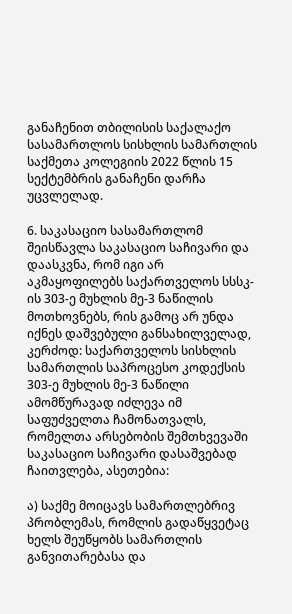განაჩენით თბილისის საქალაქო სასამართლოს სისხლის სამართლის საქმეთა კოლეგიის 2022 წლის 15 სექტემბრის განაჩენი დარჩა უცვლელად.

6. საკასაციო სასამართლომ შეისწავლა საკასაციო საჩივარი და დაასკვნა, რომ იგი არ აკმაყოფილებს საქართველოს სსსკ-ის 303-ე მუხლის მე-3 ნაწილის მოთხოვნებს, რის გამოც არ უნდა იქნეს დაშვებული განსახილველად, კერძოდ: საქართველოს სისხლის სამართლის საპროცესო კოდექსის 303-ე მუხლის მე-3 ნაწილი ამომწურავად იძლევა იმ საფუძველთა ჩამონათვალს, რომელთა არსებობის შემთხვევაში საკასაციო საჩივარი დასაშვებად ჩაითვლება, ასეთებია:

ა) საქმე მოიცავს სამართლებრივ პრობლემას, რომლის გადაწყვეტაც ხელს შეუწყობს სამართლის განვითარებასა და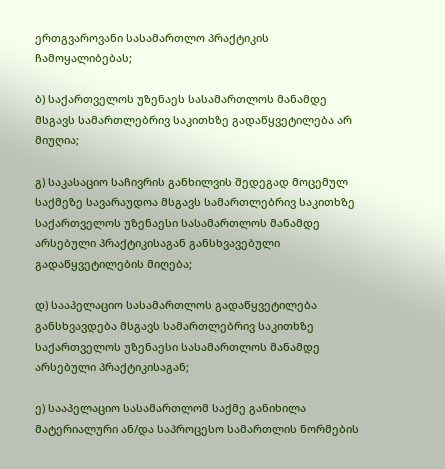ერთგვაროვანი სასამართლო პრაქტიკის ჩამოყალიბებას;

ბ) საქართველოს უზენაეს სასამართლოს მანამდე მსგავს სამართლებრივ საკითხზე გადაწყვეტილება არ მიუღია;

გ) საკასაციო საჩივრის განხილვის შედეგად მოცემულ საქმეზე სავარაუდოა მსგავს სამართლებრივ საკითხზე საქართველოს უზენაესი სასამართლოს მანამდე არსებული პრაქტიკისაგან განსხვავებული გადაწყვეტილების მიღება;

დ) სააპელაციო სასამართლოს გადაწყვეტილება განსხვავდება მსგავს სამართლებრივ საკითხზე საქართველოს უზენაესი სასამართლოს მანამდე არსებული პრაქტიკისაგან;

ე) სააპელაციო სასამართლომ საქმე განიხილა მატერიალური ან/და საპროცესო სამართლის ნორმების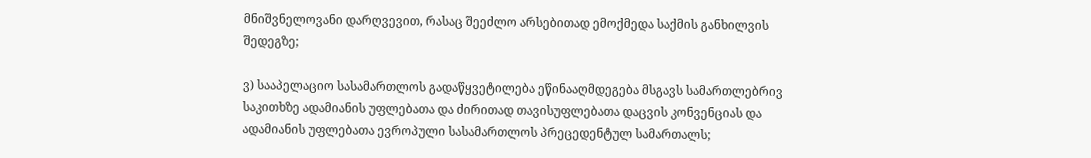მნიშვნელოვანი დარღვევით, რასაც შეეძლო არსებითად ემოქმედა საქმის განხილვის შედეგზე;

ვ) სააპელაციო სასამართლოს გადაწყვეტილება ეწინააღმდეგება მსგავს სამართლებრივ საკითხზე ადამიანის უფლებათა და ძირითად თავისუფლებათა დაცვის კონვენციას და ადამიანის უფლებათა ევროპული სასამართლოს პრეცედენტულ სამართალს;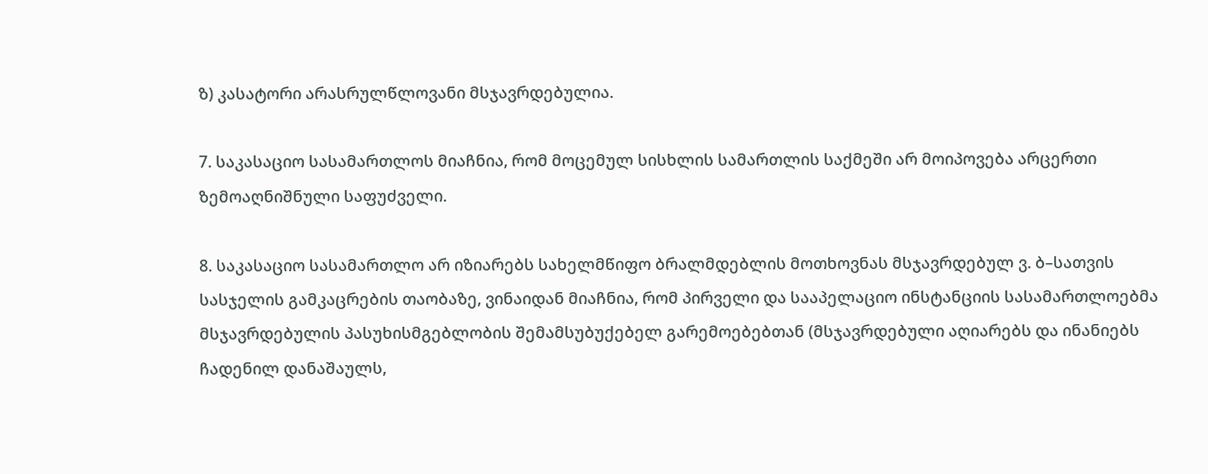ზ) კასატორი არასრულწლოვანი მსჯავრდებულია.

7. საკასაციო სასამართლოს მიაჩნია, რომ მოცემულ სისხლის სამართლის საქმეში არ მოიპოვება არცერთი ზემოაღნიშნული საფუძველი.

8. საკასაციო სასამართლო არ იზიარებს სახელმწიფო ბრალმდებლის მოთხოვნას მსჯავრდებულ ვ. ბ–სათვის სასჯელის გამკაცრების თაობაზე, ვინაიდან მიაჩნია, რომ პირველი და სააპელაციო ინსტანციის სასამართლოებმა მსჯავრდებულის პასუხისმგებლობის შემამსუბუქებელ გარემოებებთან (მსჯავრდებული აღიარებს და ინანიებს ჩადენილ დანაშაულს,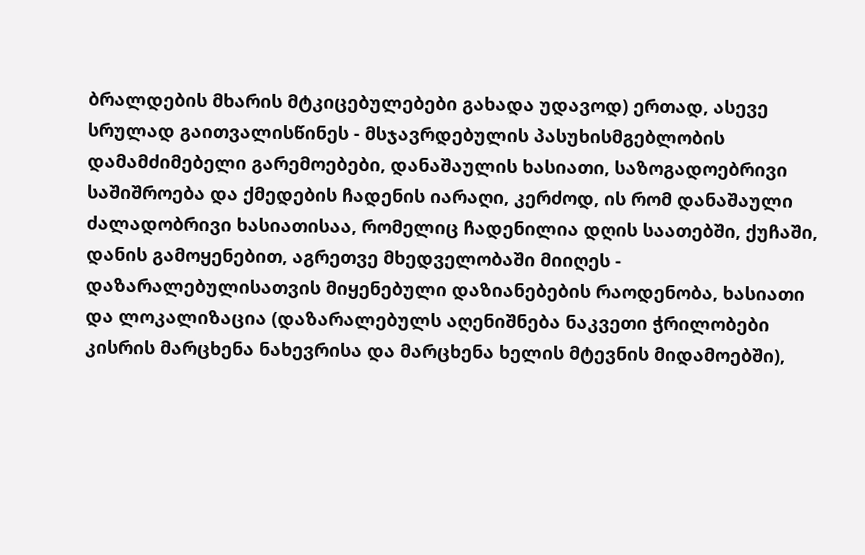ბრალდების მხარის მტკიცებულებები გახადა უდავოდ) ერთად, ასევე სრულად გაითვალისწინეს - მსჯავრდებულის პასუხისმგებლობის დამამძიმებელი გარემოებები, დანაშაულის ხასიათი, საზოგადოებრივი საშიშროება და ქმედების ჩადენის იარაღი, კერძოდ, ის რომ დანაშაული ძალადობრივი ხასიათისაა, რომელიც ჩადენილია დღის საათებში, ქუჩაში, დანის გამოყენებით, აგრეთვე მხედველობაში მიიღეს - დაზარალებულისათვის მიყენებული დაზიანებების რაოდენობა, ხასიათი და ლოკალიზაცია (დაზარალებულს აღენიშნება ნაკვეთი ჭრილობები კისრის მარცხენა ნახევრისა და მარცხენა ხელის მტევნის მიდამოებში),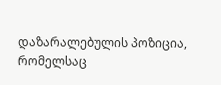დაზარალებულის პოზიცია, რომელსაც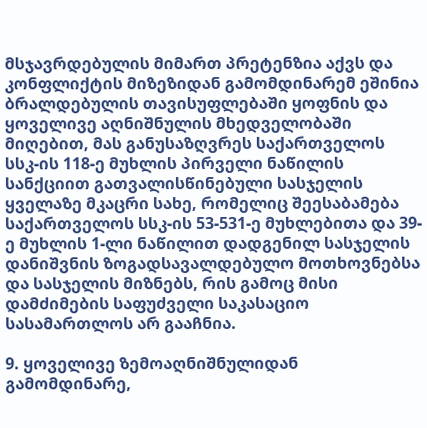მსჯავრდებულის მიმართ პრეტენზია აქვს და კონფლიქტის მიზეზიდან გამომდინარემ ეშინია ბრალდებულის თავისუფლებაში ყოფნის და ყოველივე აღნიშნულის მხედველობაში მიღებით, მას განუსაზღვრეს საქართველოს სსკ-ის 118-ე მუხლის პირველი ნაწილის სანქციით გათვალისწინებული სასჯელის ყველაზე მკაცრი სახე, რომელიც შეესაბამება საქართველოს სსკ-ის 53-531-ე მუხლებითა და 39-ე მუხლის 1-ლი ნაწილით დადგენილ სასჯელის დანიშვნის ზოგადსავალდებულო მოთხოვნებსა და სასჯელის მიზნებს, რის გამოც მისი დამძიმების საფუძველი საკასაციო სასამართლოს არ გააჩნია.

9. ყოველივე ზემოაღნიშნულიდან გამომდინარე,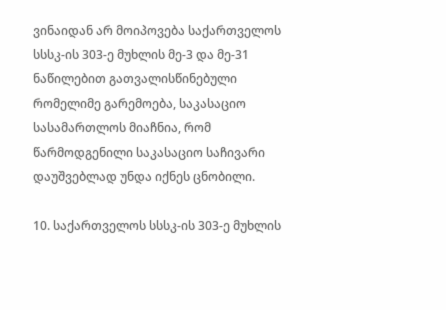ვინაიდან არ მოიპოვება საქართველოს სსსკ-ის 303-ე მუხლის მე-3 და მე-31 ნაწილებით გათვალისწინებული რომელიმე გარემოება, საკასაციო სასამართლოს მიაჩნია, რომ წარმოდგენილი საკასაციო საჩივარი დაუშვებლად უნდა იქნეს ცნობილი.

10. საქართველოს სსსკ-ის 303-ე მუხლის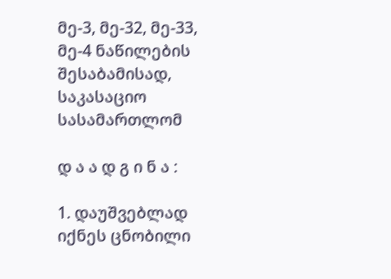მე-3, მე-32, მე-33, მე-4 ნაწილების შესაბამისად, საკასაციო სასამართლომ

დ ა ა დ გ ი ნ ა :

1. დაუშვებლად იქნეს ცნობილი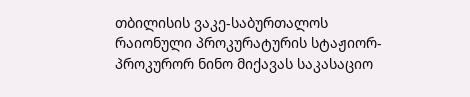თბილისის ვაკე-საბურთალოს რაიონული პროკურატურის სტაჟიორ-პროკურორ ნინო მიქავას საკასაციო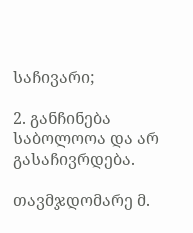საჩივარი;

2. განჩინება საბოლოოა და არ გასაჩივრდება.

თავმჯდომარე მ.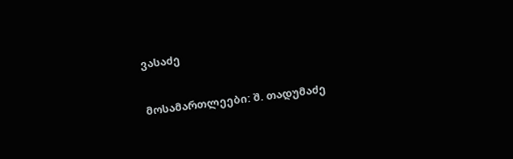ვასაძე

მოსამართლეები: შ. თადუმაძე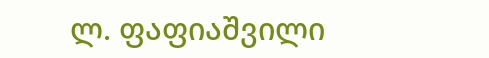ლ. ფაფიაშვილი